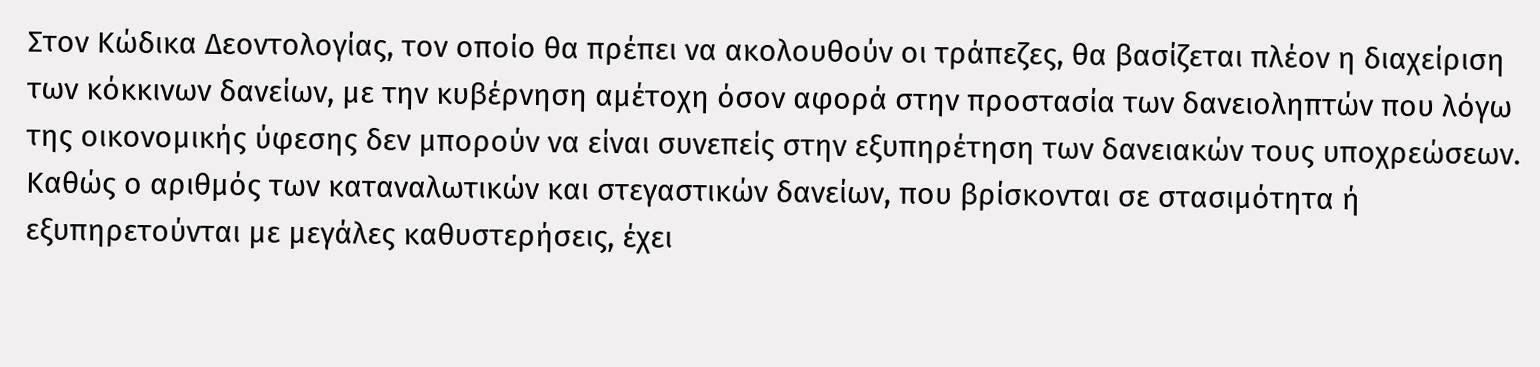Στον Κώδικα Δεοντολογίας, τον οποίο θα πρέπει να ακολουθούν οι τράπεζες, θα βασίζεται πλέον η διαχείριση των κόκκινων δανείων, με την κυβέρνηση αμέτοχη όσον αφορά στην προστασία των δανειοληπτών που λόγω της οικονομικής ύφεσης δεν μπορούν να είναι συνεπείς στην εξυπηρέτηση των δανειακών τους υποχρεώσεων.
Καθώς ο αριθμός των καταναλωτικών και στεγαστικών δανείων, που βρίσκονται σε στασιμότητα ή εξυπηρετούνται με μεγάλες καθυστερήσεις, έχει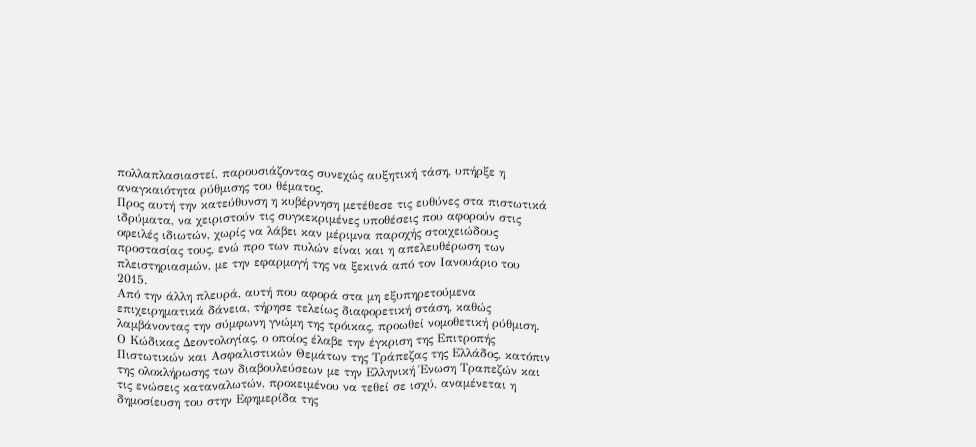πολλαπλασιαστεί, παρουσιάζοντας συνεχώς αυξητική τάση, υπήρξε η αναγκαιότητα ρύθμισης του θέματος.
Προς αυτή την κατεύθυνση η κυβέρνηση μετέθεσε τις ευθύνες στα πιστωτικά ιδρύματα, να χειριστούν τις συγκεκριμένες υποθέσεις που αφορούν στις οφειλές ιδιωτών, χωρίς να λάβει καν μέριμνα παροχής στοιχειώδους προστασίας τους, ενώ προ των πυλών είναι και η απελευθέρωση των πλειστηριασμών, με την εφαρμογή της να ξεκινά από τον Ιανουάριο του 2015.
Από την άλλη πλευρά, αυτή που αφορά στα μη εξυπηρετούμενα επιχειρηματικά δάνεια, τήρησε τελείως διαφορετική στάση, καθώς λαμβάνοντας την σύμφωνη γνώμη της τρόικας, προωθεί νομοθετική ρύθμιση.
Ο Κώδικας Δεοντολογίας, ο οποίος έλαβε την έγκριση της Επιτροπής Πιστωτικών και Ασφαλιστικών Θεμάτων της Τράπεζας της Ελλάδος, κατόπιν της ολοκλήρωσης των διαβουλεύσεων με την Ελληνική Ένωση Τραπεζών και τις ενώσεις καταναλωτών, προκειμένου να τεθεί σε ισχύ, αναμένεται η δημοσίευση του στην Εφημερίδα της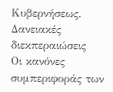Κυβερνήσεως.
Δανειακές διεκπεραιώσεις
Οι κανόνες συμπεριφοράς των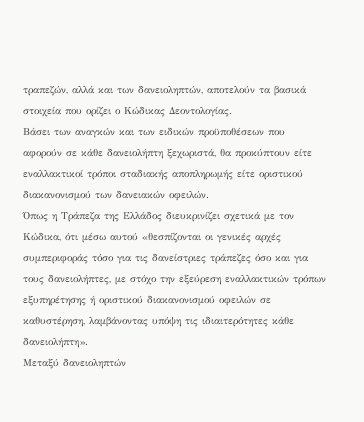τραπεζών, αλλά και των δανειοληπτών, αποτελούν τα βασικά στοιχεία που ορίζει ο Κώδικας Δεοντολογίας.
Βάσει των αναγκών και των ειδικών προϋποθέσεων που αφορούν σε κάθε δανειολήπτη ξεχωριστά, θα προκύπτουν είτε εναλλακτικοί τρόποι σταδιακής αποπληρωμής είτε οριστικού διακανονισμού των δανειακών οφειλών.
Όπως η Τράπεζα της Ελλάδος διευκρινίζει σχετικά με τον Κώδικα, ότι μέσω αυτού «θεσπίζονται οι γενικές αρχές συμπεριφοράς τόσο για τις δανείστριες τράπεζες όσο και για τους δανειολήπτες, με στόχο την εξεύρεση εναλλακτικών τρόπων εξυπηρέτησης ή οριστικού διακανονισμού οφειλών σε καθυστέρηση, λαμβάνοντας υπόψη τις ιδιαιτερότητες κάθε δανειολήπτη».
Μεταξύ δανειοληπτών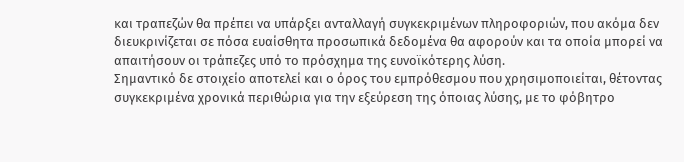και τραπεζών θα πρέπει να υπάρξει ανταλλαγή συγκεκριμένων πληροφοριών, που ακόμα δεν διευκρινίζεται σε πόσα ευαίσθητα προσωπικά δεδομένα θα αφορούν και τα οποία μπορεί να απαιτήσουν οι τράπεζες υπό το πρόσχημα της ευνοϊκότερης λύση.
Σημαντικό δε στοιχείο αποτελεί και ο όρος του εμπρόθεσμου που χρησιμοποιείται, θέτοντας συγκεκριμένα χρονικά περιθώρια για την εξεύρεση της όποιας λύσης, με το φόβητρο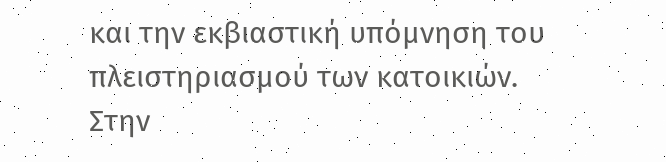και την εκβιαστική υπόμνηση του πλειστηριασμού των κατοικιών.
Στην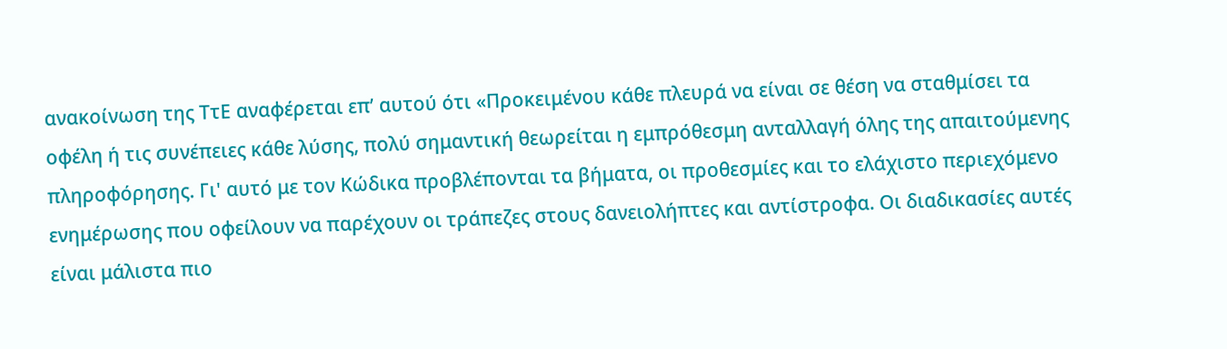ανακοίνωση της ΤτΕ αναφέρεται επ’ αυτού ότι «Προκειμένου κάθε πλευρά να είναι σε θέση να σταθμίσει τα οφέλη ή τις συνέπειες κάθε λύσης, πολύ σημαντική θεωρείται η εμπρόθεσμη ανταλλαγή όλης της απαιτούμενης πληροφόρησης. Γι' αυτό με τον Κώδικα προβλέπονται τα βήματα, οι προθεσμίες και το ελάχιστο περιεχόμενο ενημέρωσης που οφείλουν να παρέχουν οι τράπεζες στους δανειολήπτες και αντίστροφα. Οι διαδικασίες αυτές είναι μάλιστα πιο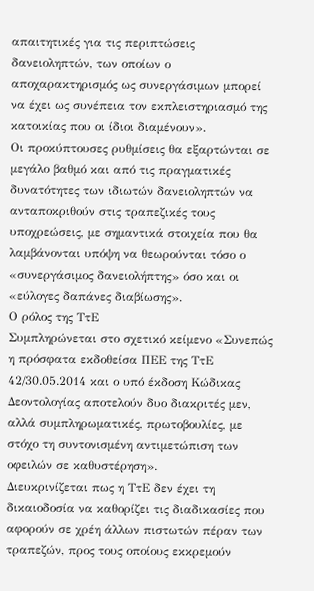απαιτητικές για τις περιπτώσεις δανειοληπτών, των οποίων ο αποχαρακτηρισμός ως συνεργάσιμων μπορεί να έχει ως συνέπεια τον εκπλειστηριασμό της κατοικίας που οι ίδιοι διαμένουν».
Οι προκύπτουσες ρυθμίσεις θα εξαρτώνται σε μεγάλο βαθμό και από τις πραγματικές δυνατότητες των ιδιωτών δανειοληπτών να ανταποκριθούν στις τραπεζικές τους υποχρεώσεις, με σημαντικά στοιχεία που θα λαμβάνονται υπόψη να θεωρούνται τόσο ο «συνεργάσιμος δανειολήπτης» όσο και οι «εύλογες δαπάνες διαβίωσης».
Ο ρόλος της ΤτΕ
Συμπληρώνεται στο σχετικό κείμενο «Συνεπώς η πρόσφατα εκδοθείσα ΠΕΕ της ΤτΕ 42/30.05.2014 και ο υπό έκδοση Κώδικας Δεοντολογίας αποτελούν δυο διακριτές μεν, αλλά συμπληρωματικές, πρωτοβουλίες, με στόχο τη συντονισμένη αντιμετώπιση των οφειλών σε καθυστέρηση».
Διευκρινίζεται πως η ΤτΕ δεν έχει τη δικαιοδοσία να καθορίζει τις διαδικασίες που αφορούν σε χρέη άλλων πιστωτών πέραν των τραπεζών, προς τους οποίους εκκρεμούν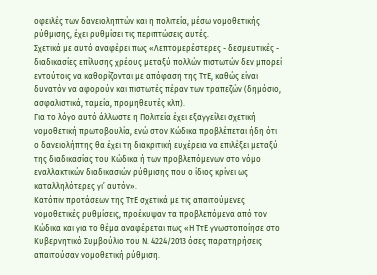οφειλές των δανειοληπτών και η πολιτεία, μέσω νομοθετικής ρύθμισης, έχει ρυθμίσει τις περιπτώσεις αυτές.
Σχετικά με αυτό αναφέρει πως «Λεπτομερέστερες - δεσμευτικές - διαδικασίες επίλυσης χρέους μεταξύ πολλών πιστωτών δεν μπορεί εντούτοις να καθορίζονται με απόφαση της ΤτΕ, καθώς είναι δυνατόν να αφορούν και πιστωτές πέραν των τραπεζών (δημόσιο, ασφαλιστικά, ταμεία, προμηθευτές κλπ).
Για το λόγο αυτό άλλωστε η Πολιτεία έχει εξαγγείλει σχετική νομοθετική πρωτοβουλία, ενώ στον Κώδικα προβλέπεται ήδη ότι ο δανειολήπτης θα έχει τη διακριτική ευχέρεια να επιλέξει μεταξύ της διαδικασίας του Κώδικα ή των προβλεπόμενων στο νόμο εναλλακτικών διαδικασιών ρύθμισης που ο ίδιος κρίνει ως καταλληλότερες γι’ αυτόν».
Κατόπιν προτάσεων της ΤτΕ σχετικά με τις απαιτούμενες νομοθετικές ρυθμίσεις, προέκυψαν τα προβλεπόμενα από τον Κώδικα και για το θέμα αναφέρεται πως «Η ΤτΕ γνωστοποίησε στο Κυβερνητικό Συμβούλιο του Ν. 4224/2013 όσες παρατηρήσεις απαιτούσαν νομοθετική ρύθμιση.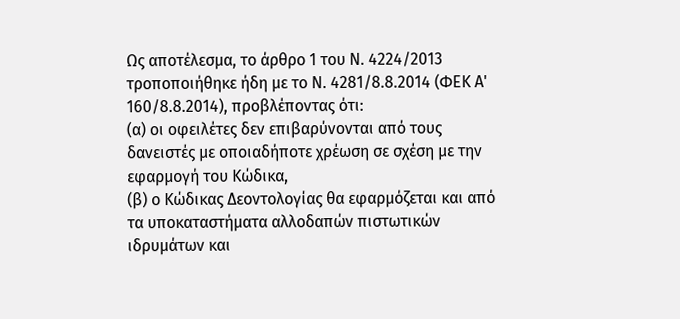Ως αποτέλεσμα, το άρθρο 1 του Ν. 4224/2013 τροποποιήθηκε ήδη με το Ν. 4281/8.8.2014 (ΦΕΚ Α' 160/8.8.2014), προβλέποντας ότι:
(α) οι οφειλέτες δεν επιβαρύνονται από τους δανειστές με οποιαδήποτε χρέωση σε σχέση με την εφαρμογή του Κώδικα,
(β) ο Κώδικας Δεοντολογίας θα εφαρμόζεται και από τα υποκαταστήματα αλλοδαπών πιστωτικών ιδρυμάτων και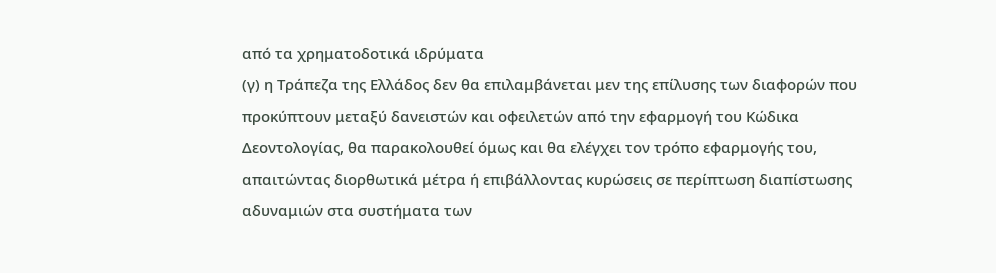από τα χρηματοδοτικά ιδρύματα
(γ) η Τράπεζα της Ελλάδος δεν θα επιλαμβάνεται μεν της επίλυσης των διαφορών που προκύπτουν μεταξύ δανειστών και οφειλετών από την εφαρμογή του Κώδικα Δεοντολογίας, θα παρακολουθεί όμως και θα ελέγχει τον τρόπο εφαρμογής του, απαιτώντας διορθωτικά μέτρα ή επιβάλλοντας κυρώσεις σε περίπτωση διαπίστωσης αδυναμιών στα συστήματα των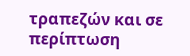τραπεζών και σε περίπτωση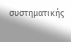συστηματικής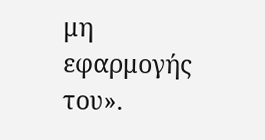μη εφαρμογής του».